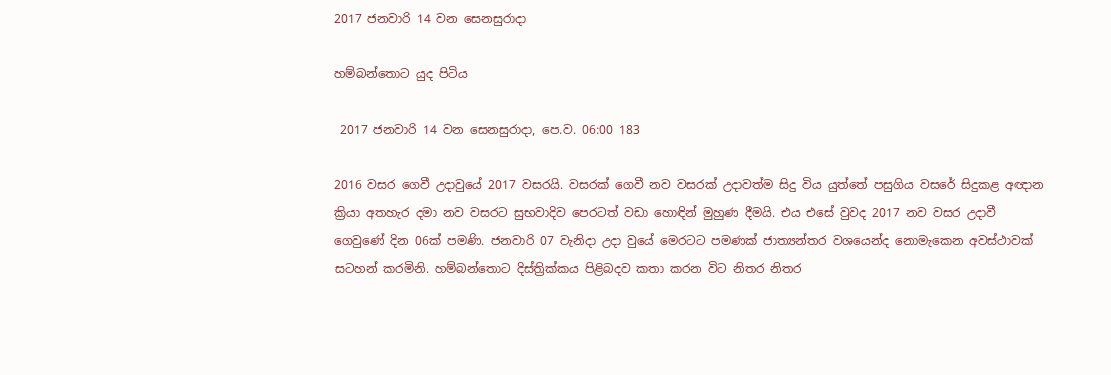2017 ජනවාරි 14 වන සෙනසුරාදා

හම්බන්තොට යුද පිටිය

 2017 ජනවාරි 14 වන සෙනසුරාදා, පෙ.ව. 06:00 183

2016 වසර ගෙවී උදාවුයේ 2017 වසරයි. වසරක් ගෙවී නව වසරක් උදාවත්ම සිදු විය යුත්තේ පසුගිය වසරේ සිදුකළ අඥාන ක්‍රියා අතහැර දමා නව වසරට සුභවාදිව පෙරටත් වඩා හොඳින් මුහුණ දීමයි. එය එසේ වුවද 2017 නව වසර උදාවී ගෙවුණේ දින 06ක් පමණි. ජනවාරි 07 වැනිදා උදා වුයේ මෙරටට පමණක් ජාත්‍යන්තර වශයෙන්ද නොමැකෙන අවස්ථාවක් සටහන් කරමිනි. හම්බන්තොට දිස්ත්‍රික්කය පිළිබදව කතා කරන විට නිතර නිතර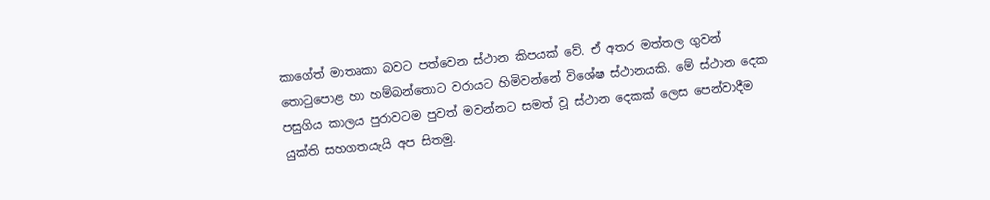කාගේත් මාතෘකා බවට පත්වෙන ස්ථාන කිපයක් වේ. ඒ අතර මත්තල ගුවන් තොටුපොළ හා හම්බන්තොට වරායට හිමිවන්නේ විශේෂ ස්ථානයකි. මේ ස්ථාන දෙක පසුගිය කාලය පුරාවටම පුවත් මවන්නට සමත් වූ ස්ථාන දෙකක් ලෙස පෙන්වාදීම යුක්ති සහගතයැයි අප සිතමු.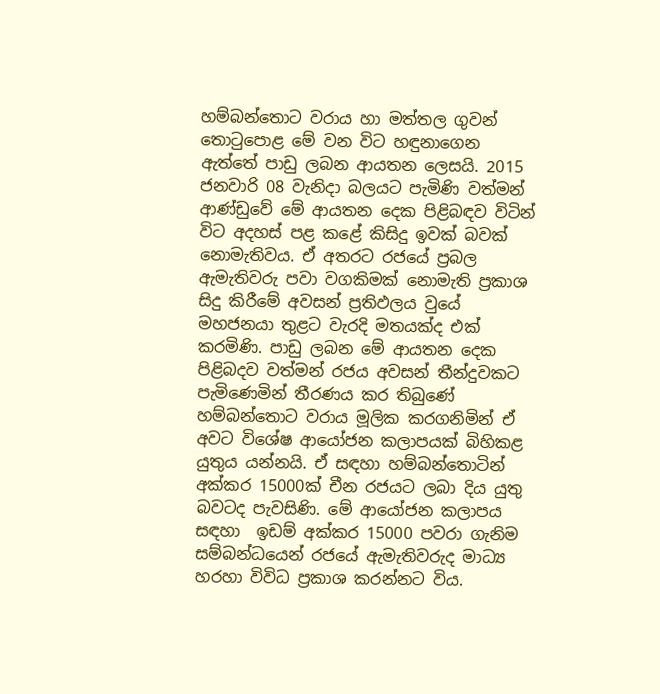හම්බන්තොට වරාය හා මත්තල ගුවන් තොටුපොළ මේ වන විට හඳුනාගෙන ඇත්තේ පාඩු ලබන ආයතන ලෙසයි. 2015 ජනවාරි 08 වැනිදා බලයට පැමිණි වත්මන් ආණ්ඩුවේ මේ ආයතන දෙක පිළිබඳව විටින් විට අදහස් පළ කළේ කිසිදු ඉවක් බවක් නොමැතිවය. ඒ අතරට රජයේ ප්‍රබල ඇමැතිවරු පවා වගකිමක් නොමැති ප්‍රකාශ සිදු කිරීමේ අවසන් ප්‍රතිඵලය වුයේ මහජනයා තුළට වැරදි මතයක්ද එක් කරමිණි. පාඩු ලබන මේ ආයතන දෙක පිළිබදව වත්මන් රජය අවසන් තීන්දුවකට පැමිණෙමින් තීරණය කර තිබුණේ හම්බන්තොට වරාය මූලික කරගනිමින් ඒ අවට විශේෂ ආයෝජන කලාපයක් බිහිකළ යුතුය යන්නයි. ඒ සඳහා හම්බන්තොටින් අක්කර 15000ක් චීන රජයට ලබා දිය යුතු බවටද පැවසිණි. මේ ආයෝජන කලාපය සඳහා  ඉඩම් අක්කර 15000 පවරා ගැනිම සම්බන්ධයෙන් රජයේ ඇමැතිවරුද මාධ්‍ය හරහා විවිධ ප්‍රකාශ කරන්නට විය.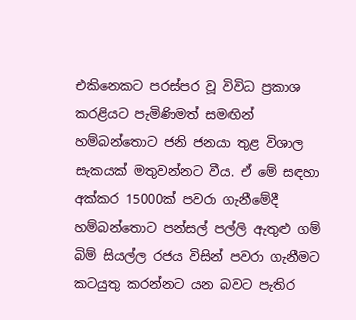එකිනෙකට පරස්පර වූ විවිධ ප්‍රකාශ කරළියට පැමිණිමත් සමඟින් හම්බන්තොට ජනි ජනයා තුළ විශාල සැකයක් මතුවන්නට වීය. ඒ මේ සඳහා අක්කර 15000ක් පවරා ගැනීමේදී හම්බන්තොට පන්සල් පල්ලි ඇතුළු ගම් බිම් සියල්ල රජය විසින් පවරා ගැනීමට කටයුතු කරන්නට යන බවට පැතිර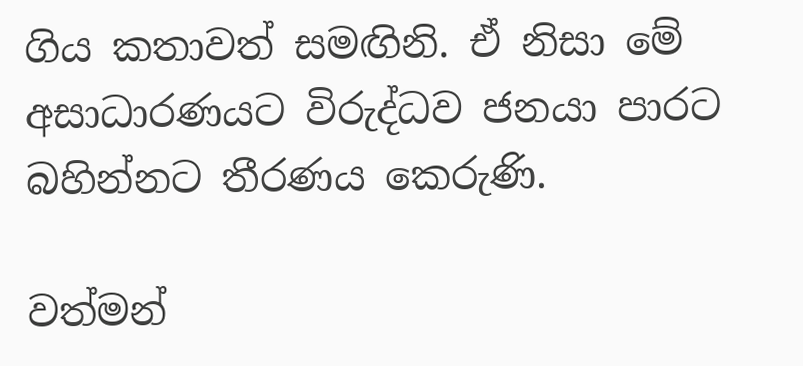ගිය කතාවත් සමඟිනි. ඒ නිසා මේ අසාධාරණයට විරුද්ධව ජනයා පාරට බහින්නට තීරණය කෙරුණි.

වත්මන්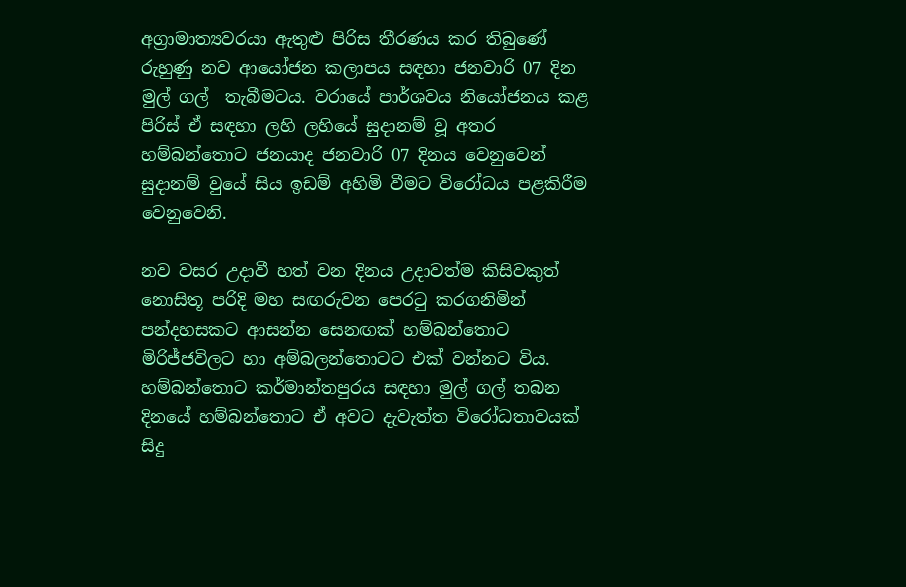අග්‍රාමාත්‍යවරයා ඇතුළු පිරිස තීරණය කර තිබුණේ රුහුණු නව ආයෝජන කලාපය සඳහා ජනවාරි 07 දින මුල් ගල්  තැබීමටය. වරායේ පාර්ශවය නියෝජනය කළ පිරිස් ඒ සඳහා ලහි ලහියේ සුදානම් වූ අතර හම්බන්තොට ජනයාද ජනවාරි 07 දිනය වෙනුවෙන් සුදානම් වුයේ සිය ඉඩම් අහිමි වීමට විරෝධය පළකිරීම වෙනුවෙනි.

නව වසර උදාවී හත් වන දිනය උදාවත්ම කිසිවකුත් නොසිතූ පරිදි මහ සඟරුවන පෙරටු කරගනිමින් පන්දහසකට ආසන්න සෙනඟක් හම්බන්තොට මිරිජ්ජවිලට හා අම්බලන්තොටට එක් වන්නට විය. හම්බන්තොට කර්මාන්තපුරය සඳහා මුල් ගල් තබන දිනයේ හම්බන්තොට ඒ අවට දැවැත්ත විරෝධතාවයක් සිදු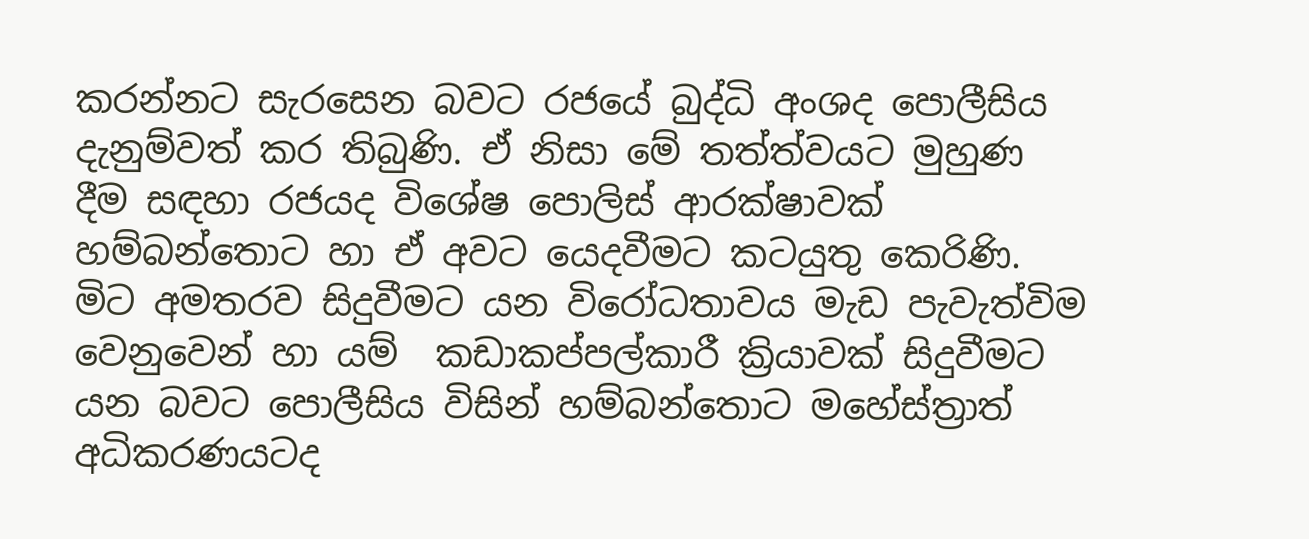කරන්නට සැරසෙන බවට රජයේ බුද්ධි අංශද පොලීසිය දැනුම්වත් කර තිබුණි. ඒ නිසා මේ තත්ත්වයට මුහුණ දීම සඳහා රජයද විශේෂ පොලිස් ආරක්ෂාවක් හම්බන්තොට හා ඒ අවට යෙදවීමට කටයුතු කෙරිණි. මිට අමතරව සිදුවීමට යන විරෝධතාවය මැඩ පැවැත්විම වෙනුවෙන් හා යම්  කඩාකප්පල්කාරී ක්‍රියාවක් සිදුවීමට යන බවට පොලීසිය විසින් හම්බන්තොට මහේස්ත්‍රාත් අධිකරණයටද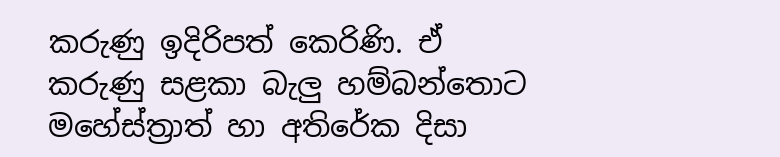කරුණු ඉදිරිපත් කෙරිණි. ඒ කරුණු සළකා බැලු හම්බන්තොට මහේස්ත්‍රාත් හා අතිරේක දිසා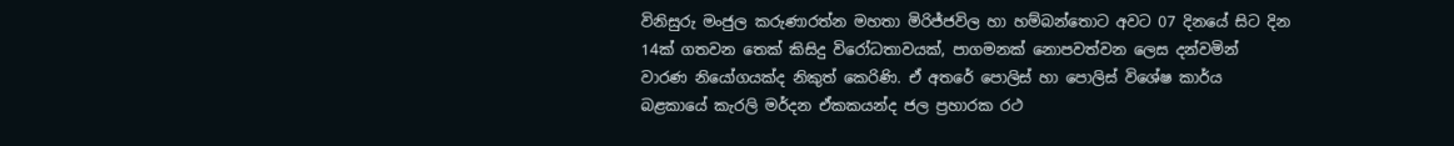විනිසුරු මංජුල කරුණාරත්න මහතා මිරිජ්ජවිල හා හම්බන්තොට අවට 07 දිනයේ සිට දින 14ක් ගතවන තෙක් කිසිදු විරෝධතාවයක්, පාගමනක් නොපවත්වන ලෙස දන්වමින් වාරණ නියෝගයක්ද නිකුත් කෙරිණි. ඒ අතරේ පොලිස් හා පොලිස් විශේෂ කාර්ය බළකායේ කැරලි මර්දන ඒකකයන්ද ජල ප්‍රහාරක රථ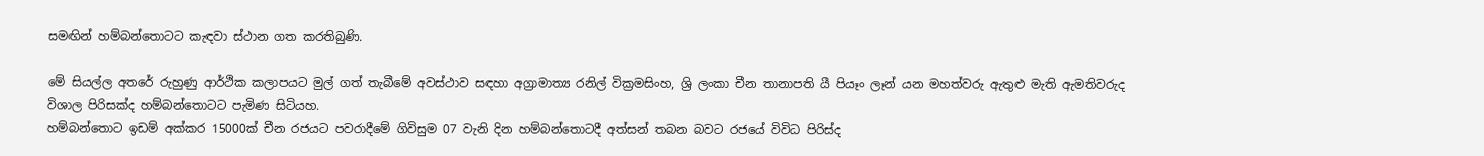සමඟින් හම්බන්තොටට කැඳවා ස්ථාන ගත කරතිබුණි.

මේ සියල්ල අතරේ රුහුණු ආර්ථික කලාපයට මුල් ගත් තැබීමේ අවස්ථාව සඳහා අග්‍රාමාත්‍ය රනිල් වික්‍රමසිංහ, ශ්‍රි ලංකා චීන තානාපති යී පියෑං ලෑන් යන මහත්වරු ඇතුළු මැති ඇමතිවරුද විශාල පිරිසක්ද හම්බන්තොටට පැමිණ සිටියහ.
හම්බන්තොට ඉඩම් අක්කර 15000ක් චීන රජයට පවරාදීමේ ගිවිසුම 07 වැනි දින හම්බන්තොටදී අත්සන් තබන බවට රජයේ විවිධ පිරිස්ද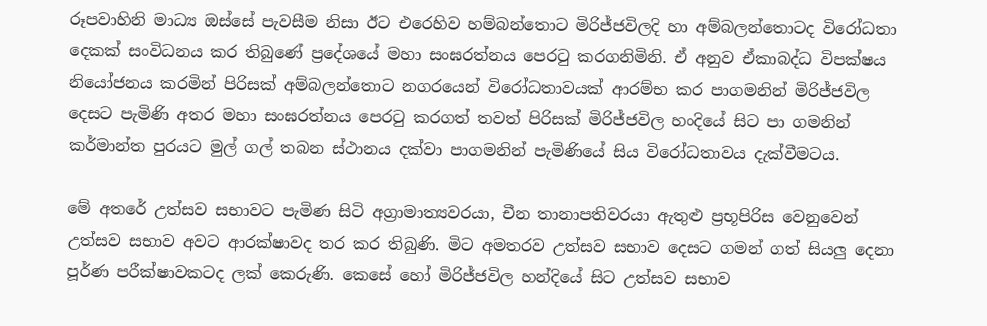රූපවාහිනි මාධ්‍ය ඔස්සේ පැවසීම නිසා ඊට එරෙහිව හම්බන්තොට මිරිජ්ජවිලදි හා අම්බලන්තොටද විරෝධතා දෙකක් සංවිධනය කර තිබු‍ණේ ප්‍රදේශයේ මහා සංඝරත්නය පෙරටු කරගනිමිනි. ඒ අනුව ඒකාබද්ධ විපක්ෂය නියෝජනය කරමින් පිරිසක් අම්බලන්තොට නගරයෙන් විරෝධතාවයක් ආරම්භ කර පාගමනින් මිරිජ්ජවිල දෙසට පැමිණි අතර මහා සංඝරත්නය පෙරටු කරගත් තවත් පිරිසක් මිරිජ්ජවිල හංදියේ සිට පා ගමනින් කර්මාන්ත පුරයට මුල් ගල් තබන ස්ථානය දක්වා පාගමනින් පැමිණියේ සිය විරෝධතාවය දැක්වීමටය.

මේ අතරේ උත්සව සභාවට පැමිණ සිටි අග්‍රාමාත්‍යවරයා, චීන තානාපතිවරයා ඇතුළු ප්‍රභූපිරිස වෙනුවෙන් උත්සව සභාව අවට ආරක්ෂාවද තර කර තිබුණි. මිට අමතරව උත්සව සභාව දෙසට ගමන් ගත් සියලු දෙනා පූර්ණ පරීක්ෂාවකටද ලක් කෙරුණි. කෙසේ හෝ මිරිජ්ජවිල හන්දියේ සිට උත්සව සභාව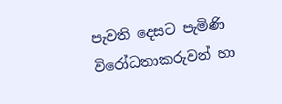පැවති දෙසට පැමිණි විරෝධතාකරුවන් හා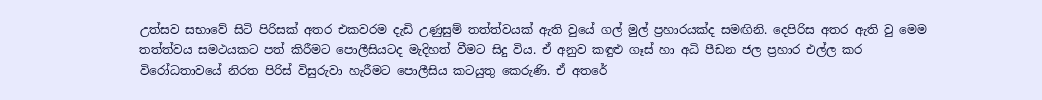උත්සව සභාවේ සිටි පිරිසක් අතර එකවරම දැඩි උණුසුම් තත්ත්වයක් ඇති වුයේ ගල් මුල් ප්‍රහාරයක්ද සමඟිනි. දෙපිරිස අතර ඇති වු මෙම තත්ත්වය සමථයකට පත් කිරීමට පොලීසියටද මැදිහත් වීමට සිදු විය. ඒ අනුව කඳුළු ගෑස් හා අධි පීඩන ජල ප්‍රහාර එල්ල කර  විරෝධතාවයේ නිරත පිරිස් විසුරුවා හැරීමට පොලීසිය කටයුතු කෙරුණි. ඒ අතරේ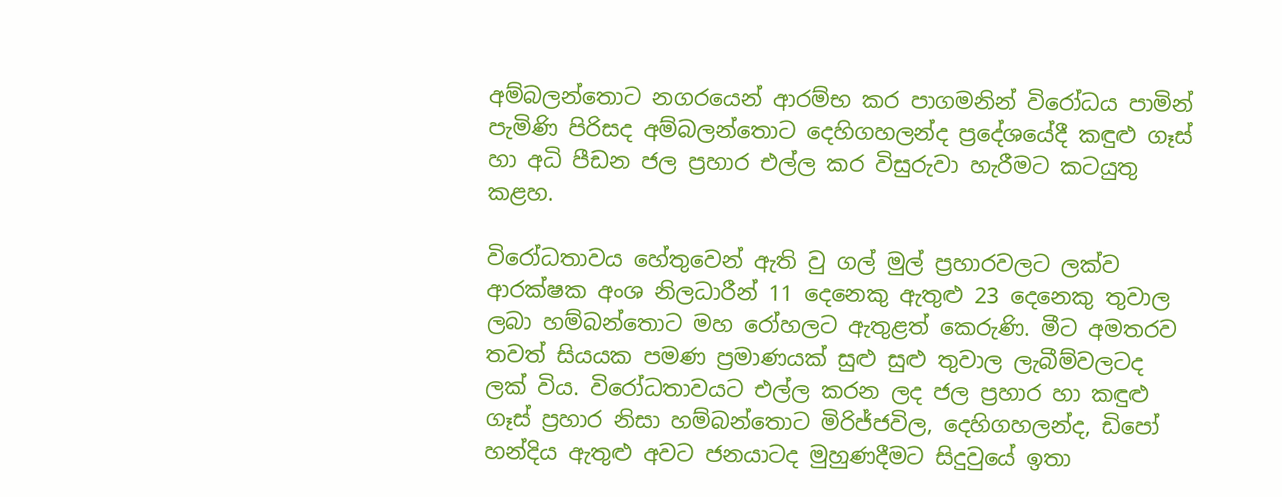අම්බලන්තොට නගරයෙන් ආරම්භ කර පාගමනින් විරෝධය පාමින් පැමිණි පිරිසද අම්බලන්තොට දෙහිගහලන්ද ප්‍රදේශයේදී කඳුළු ගෑස් හා අධි පීඩන ජල ප්‍රහාර එල්ල කර විසුරුවා හැරීමට කටයුතු කළහ.

විරෝධතාවය හේතුවෙන් ඇති වු ගල් මුල් ප්‍රහාරවලට ලක්ව ආරක්ෂක අංශ නිලධාරීන් 11 දෙනෙකු ඇතුළු 23 දෙනෙකු තුවාල ලබා හම්බන්තොට මහ රෝහලට ඇතුළත් කෙරුණි. මීට අමතරව තවත් සියයක පමණ ප්‍රමාණයක් සුළු සුළු තුවාල ලැබීම්වලටද ලක් විය. විරෝධතාවයට එල්ල කරන ලද ජල ප්‍රහාර හා කඳුළු ගෑස් ප්‍රහාර නිසා හම්බන්තොට මිරිජ්ජවිල, දෙහිගහලන්ද, ඩිපෝ හන්දිය ඇතුළු අවට ජනයාටද මුහුණදීමට සිදුවුයේ ඉතා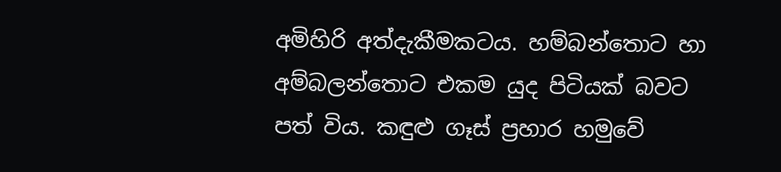අමිහිරි අත්දැකීමකටය. හම්බන්තොට හා අම්බලන්තොට එකම යුද පිටියක් බවට පත් විය. කඳුළු ගෑස් ප්‍රහාර හමුවේ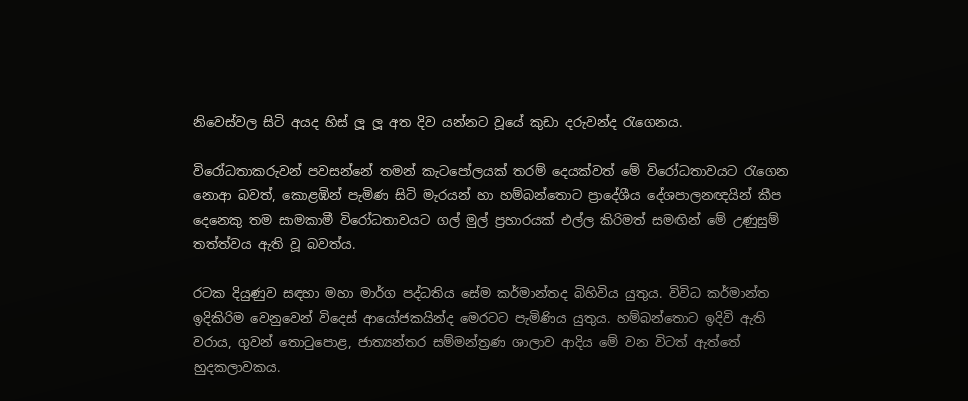නිවෙස්වල සිටි අයද හිස් ලූ ලූ අත දිව යන්නට වූයේ කුඩා දරුවන්ද රැගෙනය.

විරෝධතාකරුවන් පවසන්නේ තමන් කැටපෝලයක් තරම් දෙයක්වත් මේ විරෝධතාවයට රැගෙන නොආ බවත්, කොළඹින් පැමිණ සිටි මැරයන් හා හම්බන්තොට ප්‍රාදේශීය දේශපාලනඥයින් කීප දෙනෙකු තම සාමකාමී විරෝධතාවයට ගල් මුල් ප්‍රහාරයක් එල්ල කිරිමත් සමඟින් මේ උණුසුම් තත්ත්වය ඇති වූ බවත්ය.

රටක දියුණුව සඳහා මහා මාර්ග පද්ධතිය සේම කර්මාන්තද බිහිවිය යුතුය. විවිධ කර්මාන්ත ඉදිකිරිම වෙනුවෙන් විදෙස් ආයෝජකයින්ද මෙරටට පැමිණිය යුතුය. හම්බන්තොට ඉදිවි ඇති වරාය, ගුවන් තොටුපොළ, ජාත්‍යන්තර සම්මන්ත්‍රණ ශාලාව ආදිය මේ වන විටත් ඇත්තේ හුදකලාවකය.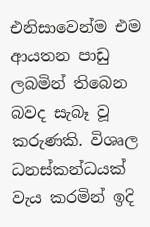එනිසාවෙන්ම එම ආයතන පාඩු ලබමින් තිබෙන බවද සැබෑ වූ කරුණකි. විශෘල ධනස්කන්ධයක් වැය කරමින් ඉදි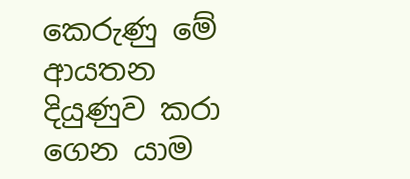කෙරුණු මේ ආයතන දියුණුව කරා ගෙන යාම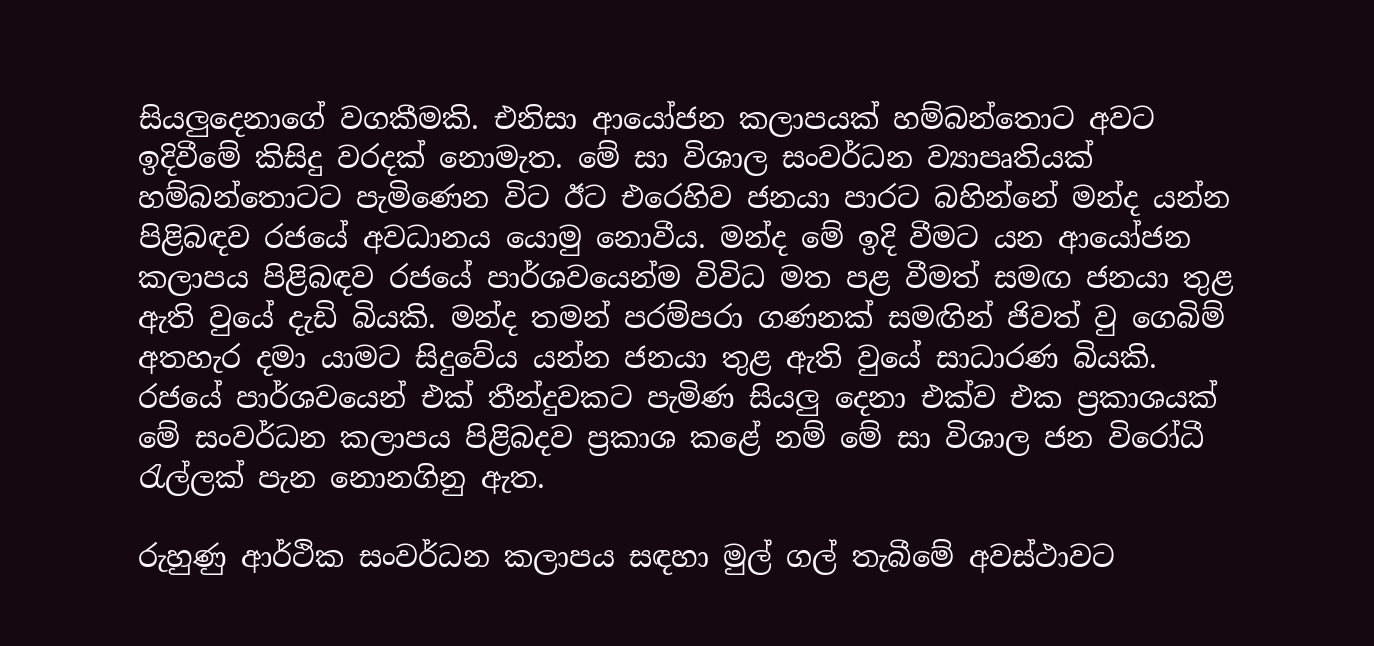සියලුදෙනාගේ වගකීමකි. එනිසා ආයෝජන කලාපයක් හම්බන්තොට අවට ඉදිවීමේ කිසිදු වරදක් නොමැත. මේ සා විශාල සංවර්ධන ව්‍යාපෘතියක් හම්බන්තොටට පැමිණෙන විට ඊට එරෙහිව ජනයා පාරට බහින්නේ මන්ද යන්න පිළිබඳව රජයේ අවධානය යොමු නොවීය. මන්ද මේ ඉදි වීමට යන ආයෝජන කලාපය පිළිබඳව රජයේ පාර්ශවයෙන්ම විවිධ මත පළ වීමත් සමඟ ජනයා තුළ ඇති වුයේ දැඩි බියකි. මන්ද තමන් පරම්පරා ගණනක් සමඟින් ජිවත් වු ගෙබිම් අතහැර දමා යාමට සිදුවේය යන්න ජනයා තුළ ඇති වුයේ සාධාරණ බියකි. රජයේ පාර්ශවයෙන් එක් තීන්දුවකට පැමිණ සියලු දෙනා එක්ව එක ප්‍රකාශයක් මේ සංවර්ධන කලාපය පිළිබදව ප්‍රකාශ කළේ නම් මේ සා විශාල ජන විරෝධී රැල්ලක් පැන නොනගිනු ඇත.

රුහුණු ආර්ථික සංවර්ධන කලාපය සඳහා මුල් ගල් තැබීමේ අවස්ථාවට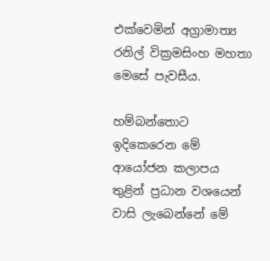එක්වෙමින් අග්‍රාමාත්‍ය රනිල් වික්‍රමසිංහ මහතා මෙසේ පැවසීය.

හම්බන්තොට ඉදිකෙරෙන මේ ආයෝජන කලාපය තුළින් ප්‍රධාන වශයෙන් වාසි ලැබෙන්නේ මේ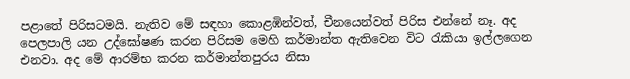පළාතේ පිරිසටමයි. නැතිව මේ සඳහා කොළඹින්වත්, චීනයෙන්වත් පිරිස එන්නේ නෑ. අද පෙලපාලි යන උද්ඝෝෂණ කරන පිරිසම මෙහි කර්මාන්ත ඇතිවෙන විට රැකියා ඉල්ලගෙන එනවා. අද මේ ආරම්භ කරන කර්මාන්තපුරය නිසා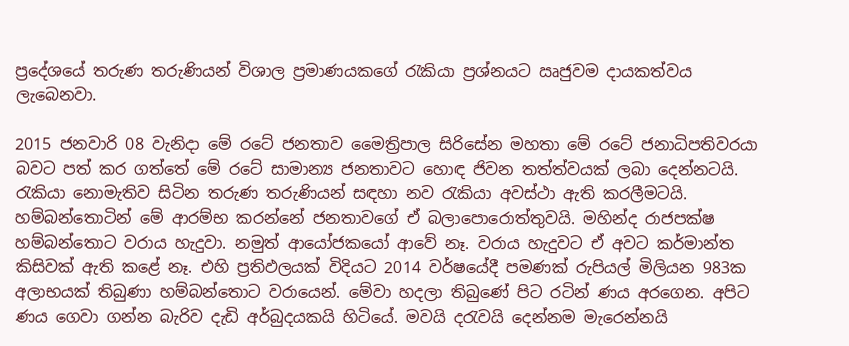ප්‍රදේශයේ තරුණ තරුණියන් විශාල ප්‍රමාණයකගේ රැකියා ප්‍රශ්නයට ඍජුවම දායකත්වය ලැබෙනවා.

2015 ජනවාරි 08 වැනිදා මේ රටේ ජනතාව මෛත්‍රිපාල සිරිසේන මහතා මේ රටේ ජනාධිපතිවරයා බවට පත් කර ගත්තේ මේ රටේ සාමාන්‍ය ජනතාවට හොඳ ජිවන තත්ත්වයක් ලබා දෙන්නටයි. රැකියා නොමැතිව සිටින තරුණ තරුණියන් සඳහා නව රැකියා අවස්ථා ඇති කරලීමටයි. හම්බන්තොටින් මේ ආරම්භ කරන්නේ ජනතාවගේ ඒ බලාපොරොත්තුවයි. මහින්ද රාජපක්ෂ හම්බන්තොට වරාය හැදුවා. නමුත් ආයෝජකයෝ ආවේ නෑ. වරාය හැදුවට ඒ අවට කර්මාන්ත කිසිවක් ඇති කළේ නෑ. එහි ප්‍රතිඵලයක් විදියට 2014 වර්ෂයේදී පමණක් රුපියල් මිලියන 983ක අලාභයක් තිබුණා හම්බන්තොට වරායෙන්. මේවා හදලා තිබුණේ පිට රටින් ණය අරගෙන. අපිට ණය ගෙවා ගන්න බැරිව දැඩි අර්බුදයකයි හිටියේ. මවයි දරැවයි දෙන්නම මැරෙන්නයි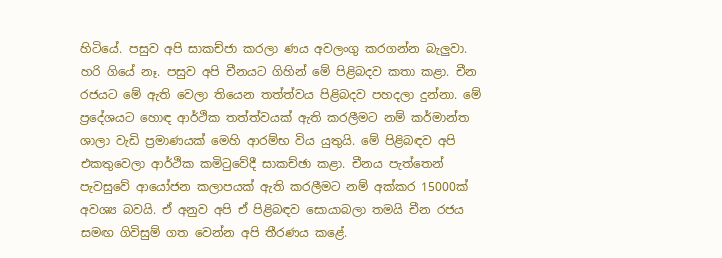හිටියේ. පසුව අපි සාකච්ජා කරලා ණය අවලංගු කරගන්න බැලුවා. හරි ගියේ නෑ. පසුව අපි චීනයට ගිහින් මේ පිළිබදව කතා කළා. චීන රජයට මේ ඇති වෙලා තියෙන තත්ත්වය පිළිබදව පහදලා දුන්නා. මේ ප්‍රදේශයට හොඳ ආර්ථික තත්ත්වයක් ඇති කරලීමට නම් කර්මාන්ත ශාලා වැඩි ප්‍රමාණයක් මෙහි ආරම්භ විය යුතුයි. මේ පිළිබඳව අපි එකතුවෙලා ආර්ථික කමිටුවේදී සාකච්ඡා කළා. චීනය පැත්තෙන් පැවසුවේ ආයෝජන කලාපයක් ඇති කරලීමට නම් අක්කර 15000ක් අවශ්‍ය බවයි. ඒ අනුව අපි ඒ පිළිබඳව සොයාබලා තමයි චීන රජය සමඟ ගිවිසුම් ගත වෙන්න අපි තීරණය කළේ.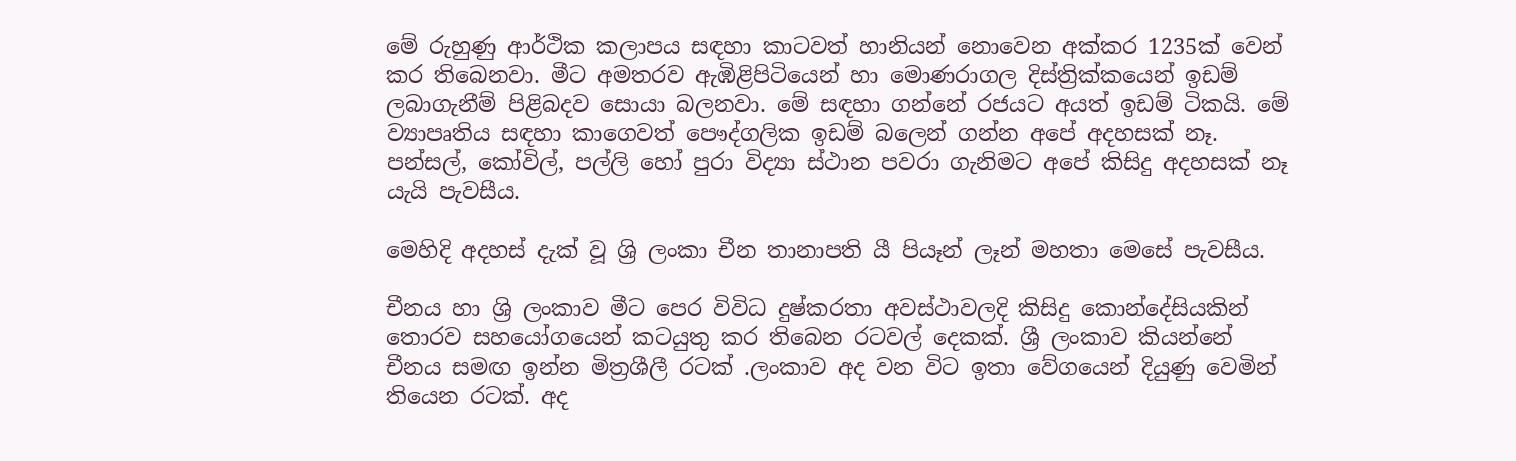මේ රුහුණු ආර්ථික කලාපය සඳහා කාටවත් හානියන් නොවෙන අක්කර 1235ක් වෙන් කර තිබෙනවා. මීට අමතරව ඇඹිළිපිටියෙන් හා මොණරාගල දිස්ත්‍රික්කයෙන් ඉඩම් ලබාගැනීම් පිළිබදව සොයා බලනවා. මේ සඳහා ගන්නේ රජයට අයත් ඉඩම් ටිකයි. මේ ව්‍යාපෘතිය සඳහා කාගෙවත් පෞද්ගලික ඉඩම් බලෙන් ගන්න අපේ අදහසක් නෑ. පන්සල්, කෝවිල්, පල්ලි හෝ පුරා විද්‍යා ස්ථාන පවරා ගැනිමට අපේ කිසිදු අදහසක් නෑ යැයි පැවසීය.

මෙහිදි අදහස් දැක් වූ ශ්‍රි ලංකා චීන තානාපති යී පියෑන් ලෑන් මහතා මෙසේ පැවසීය.

චීනය හා ශ්‍රි ලංකාව මීට පෙර විවිධ දුෂ්කරතා අවස්ථාවලදි කිසිදු කොන්දේසියකින් තොරව සහයෝගයෙන් කටයුතු කර තිබෙන රටවල් දෙකක්. ශ්‍රී ලංකාව කියන්නේ චීනය සමඟ ඉන්න මිත්‍රශීලී රටක් .ලංකාව අද වන විට ඉතා වේගයෙන් දියුණු වෙමින් තියෙන රටක්. අද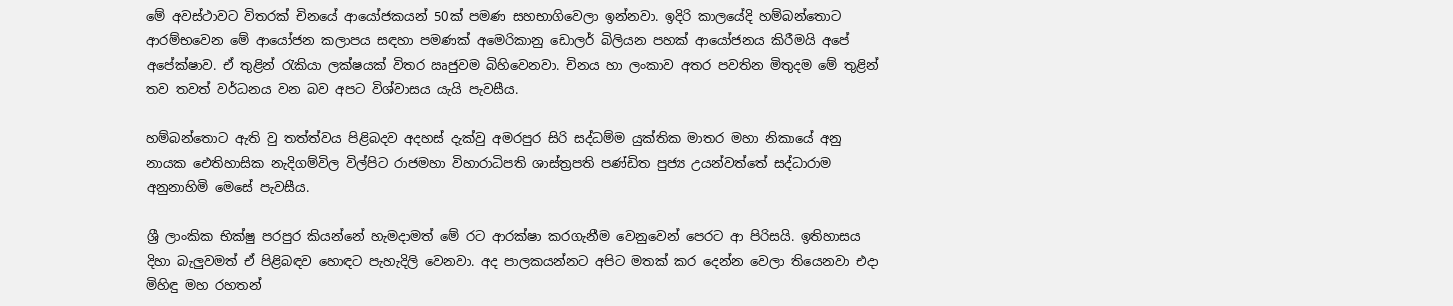මේ අවස්ථාවට විතරක් චිනයේ ආයෝජකයන් 50ක් පමණ සහභාගිවෙලා ඉන්නවා. ඉදිරි කාලයේදි හම්බන්තොට ආරම්භවෙන මේ ආයෝජන කලාපය සඳහා පමණක් අමෙරිකානු ඩොලර් බිලියන පහක් ආයෝජනය කිරීමයි අපේ අපේක්ෂාව. ඒ තුළින් රැකියා ලක්ෂයක් විතර ඍජුවම බිහිවෙනවා. චිනය හා ලංකාව අතර පවතින මිතුදම මේ තුළින් තව තවත් වර්ධනය වන බව අපට විශ්වාසය යැයි පැවසීය.

හම්බන්තොට ඇති වු තත්ත්වය පිළිබදව අදහස් දැක්වු අමරපුර සිරි සද්ධම්ම යුක්තික මාතර මහා නිකායේ අනු නායක ඓතිහාසික නැදිගම්විල විල්පිට රාජමහා විහාරාධිපති ශාස්ත්‍රපති පණ්ඩිත පුජ්‍ය උයන්වත්තේ සද්ධාරාම අනුනාහිමි මෙසේ පැවසීය.

ශ්‍රී ලාංකික භික්ෂු පරපුර කියන්නේ හැමදාමත් මේ රට ආරක්ෂා කරගැනීම වෙනුවෙන් පෙරට ආ පිරිසයි. ඉතිහාසය දිහා බැලුවමත් ඒ පිළිබඳව හොඳට පැහැදිලි වෙනවා. අද පාලකයන්නට අපිට මතක් කර දෙන්න වෙලා තියෙනවා එදා මිහිඳු මහ රහතන්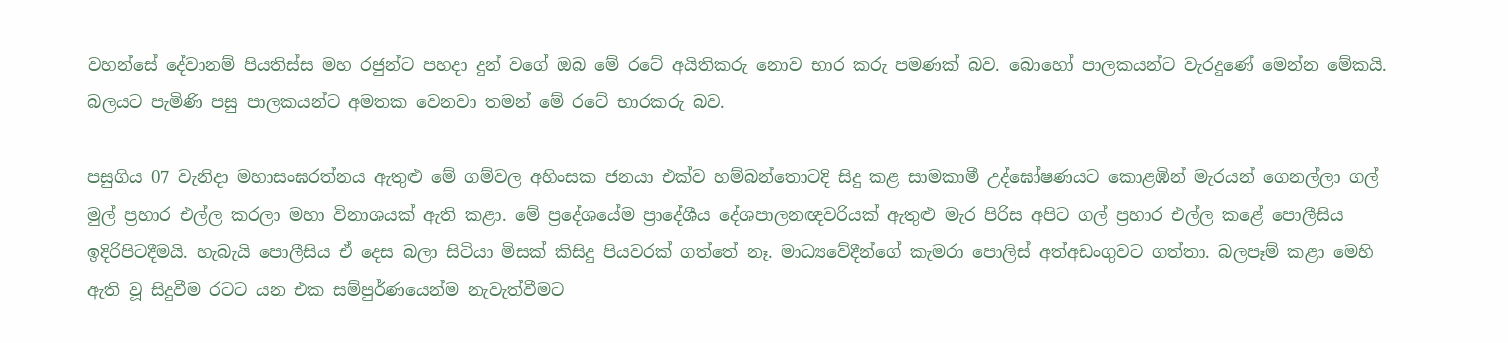වහන්සේ දේවානම් පියතිස්ස මහ රජුන්ට පහදා දුන් වගේ ඔබ මේ රටේ අයිතිකරු නොව භාර කරු පමණක් බව. බොහෝ පාලකයන්ට වැරදුණේ මෙන්න මේකයි. බලයට පැමිණි පසු පාලකයන්ට අමතක වෙනවා තමන් මේ රටේ භාරකරු බව.

පසුගිය 07 වැනිදා මහාසංඝරත්නය ඇතුළු මේ ගම්වල අහිංසක ජනයා එක්ව හම්බන්තොටදි සිදු කළ සාමකාමී උද්ඝෝෂණයට කොළඹින් මැරයන් ගෙනල්ලා ගල් මුල් ප්‍රහාර එල්ල කරලා මහා විනාශයක් ඇති කළා. මේ ප්‍රදේශයේම ප්‍රාදේශීය දේශපාලනඥවරියක් ඇතුළු මැර පිරිස අපිට ගල් ප්‍රහාර එල්ල කළේ පොලීසිය ඉදිරිපිටදීමයි. හැබැයි පොලීසිය ඒ දෙස බලා සිටියා මිසක් කිසිදු පියවරක් ගත්තේ නෑ. මාධ්‍යවේදීන්ගේ කැමරා පොලිස් අත්අඩංගුවට ගත්තා. බලපෑම් කළා මෙහි ඇති වූ සිදුවීම රටට යන එක සම්පුර්ණයෙන්ම නැවැත්වීමට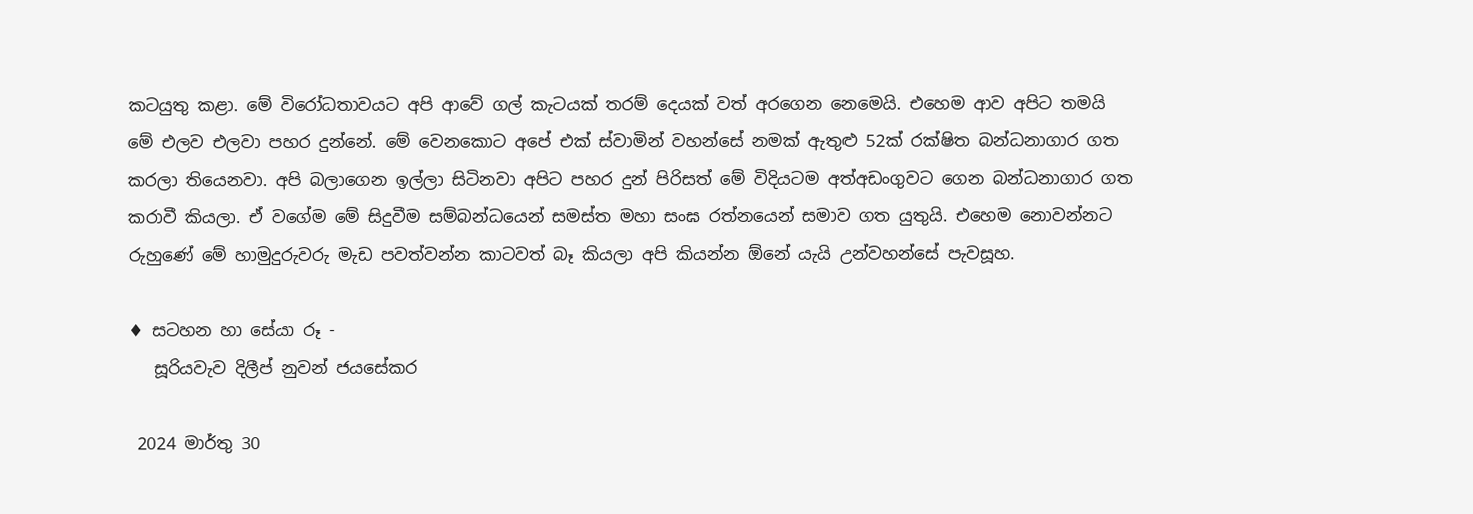කටයුතු කළා. මේ විරෝධතාවයට අපි ආවේ ගල් කැටයක් තරම් දෙයක් වත් අරගෙන නෙමෙයි. එහෙම ආව අපිට තමයි මේ එලව එලවා පහර දුන්නේ. මේ වෙනකොට අපේ එක් ස්වාමින් වහන්සේ නමක් ඇතුළු 52ක් රක්ෂිත බන්ධනාගාර ගත කරලා තියෙනවා. අපි බලාගෙන ඉල්ලා සිටිනවා අපිට පහර දුන් පිරිසත් මේ විදියටම අත්අඩංගුවට ගෙන බන්ධනාගාර ගත කරාවී කියලා. ඒ වගේම මේ සිදුවීම සම්බන්ධයෙන් සමස්ත මහා සංඝ රත්නයෙන් සමාව ගත යුතුයි. එහෙම නොවන්නට රුහුණේ මේ හාමුදුරුවරු මැඩ පවත්වන්න කාටවත් බෑ කියලා අපි කියන්න ඕනේ යැයි උන්වහන්සේ පැවසූහ.

♦ සටහන හා සේයා රූ -
   සූරියවැව දිලීප් නුවන් ජයසේකර

 2024 මාර්තු 30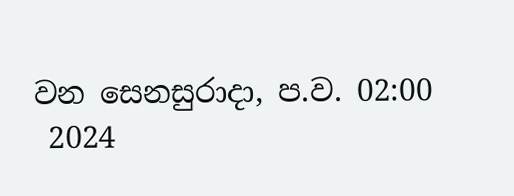වන සෙනසුරාදා, ප.ව. 02:00
 2024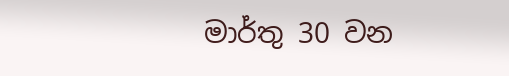මාර්තු 30 වන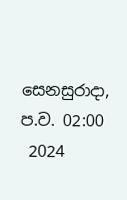සෙනසුරාදා, ප.ව. 02:00
 2024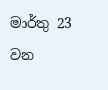මාර්තු 23 වන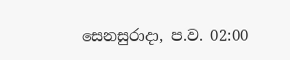සෙනසුරාදා, ප.ව. 02:00